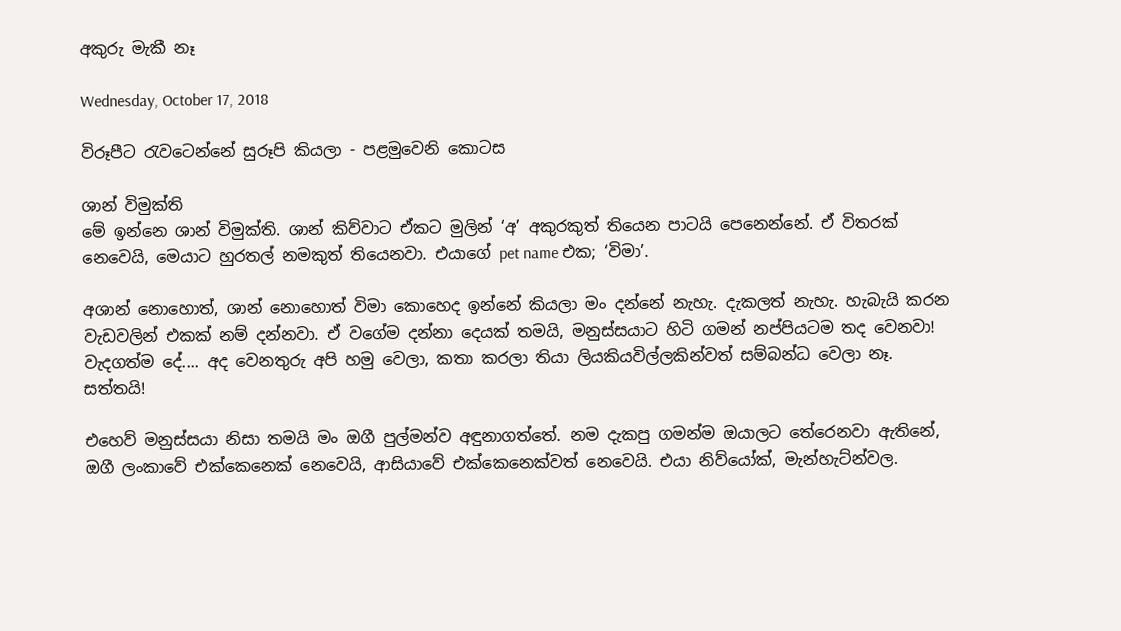අකුරු මැකී නෑ

Wednesday, October 17, 2018

විරූපීට රැවටෙන්නේ සුරූපි කියලා - පළමුවෙනි කොටස

ශාන් විමුක්ති
මේ ඉන්නෙ ශාන් විමුක්ති. ශාන් කිව්වාට ඒකට මුලින් ‘අ’ අකුරකුත් තියෙන පාටයි පෙනෙන්නේ. ඒ විතරක් නෙවෙයි, මෙයාට හුරතල් නමකුත් තියෙනවා. එයාගේ pet name එක; ‘විමා’.

අශාන් නොහොත්, ශාන් නොහොත් විමා කොහෙද ඉන්නේ කියලා මං දන්නේ නැහැ. දැකලත් නැහැ. හැබැයි කරන වැඩවලින් එකක් නම් දන්නවා. ඒ වගේම දන්නා දෙයක් තමයි, මනුස්සයාට හිටි ගමන් නප්පියටම තද වෙනවා! වැදගත්ම දේ.... අද වෙනතුරු අපි හමු වෙලා, කතා කරලා තියා ලියකියවිල්ලකින්වත් සම්බන්ධ වෙලා නෑ. සත්තයි!

එහෙව් මනුස්සයා නිසා තමයි මං ඔගී පුල්මන්ව අඳුනාගත්තේ. නම දැකපු ගමන්ම ඔයාලට තේරෙනවා ඇතිනේ, ඔගී ලංකාවේ එක්කෙනෙක් නෙවෙයි, ආසියාවේ එක්කෙනෙක්වත් නෙවෙයි. එයා නිව්යෝක්, මැන්හැට්න්වල.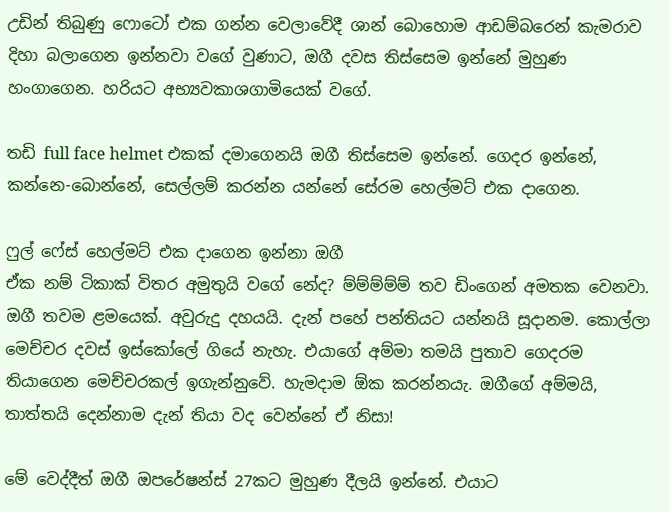උඩින් තිබුණු ෆොටෝ එක ගන්න වෙලාවේදී ශාන් බොහොම ආඩම්බරෙන් කැමරාව දිහා බලාගෙන ඉන්නවා වගේ වුණාට, ඔගී දවස තිස්සෙම ඉන්නේ මුහුණ හංගාගෙන. හරියට අභ්‍යවකාශගාමියෙක් වගේ.

තඩි full face helmet එකක් දමාගෙනයි ඔගී තිස්සෙම ඉන්නේ. ගෙදර ඉන්නේ, කන්නෙ-බොන්නේ, සෙල්ලම් කරන්න යන්නේ සේරම හෙල්මට් එක දාගෙන.

ෆුල් ෆේස් හෙල්මට් එක දාගෙන ඉන්නා ඔගී
ඒක නම් ටිකාක් විතර අමුතුයි වගේ නේද? ම්ම්ම්ම්ම් තව ඩිංගෙන් අමතක වෙනවා. ඔගී තවම ළමයෙක්. අවුරුදු දහයයි. දැන් පහේ පන්තියට යන්නයි සූදානම. කොල්ලා මෙච්චර දවස් ඉස්කෝලේ ගියේ නැහැ. එයාගේ අම්මා තමයි පුතාව ගෙදරම තියාගෙන මෙච්චරකල් ඉගැන්නුවේ. හැමදාම ඕක කරන්නයැ. ඔගීගේ අම්මයි, තාත්තයි දෙන්නාම දැන් තියා වද වෙන්නේ ඒ නිසා!

මේ වෙද්දීත් ඔගී ඔපරේෂන්ස් 27කට මුහුණ දීලයි ඉන්නේ. එයාට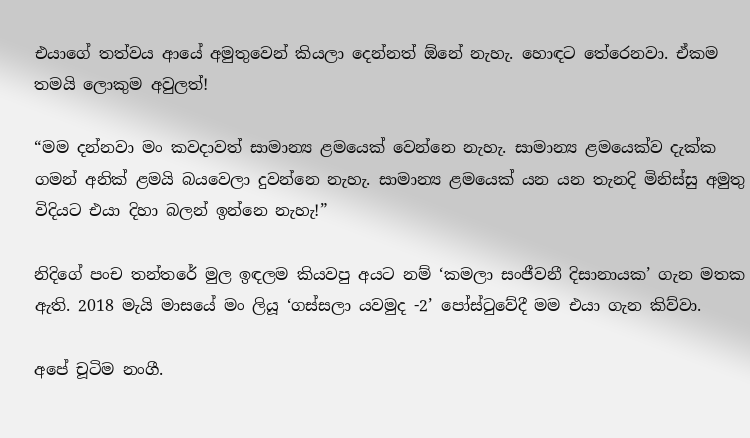එයාගේ තත්වය ආයේ අමුතුවෙන් කියලා දෙන්නත් ඕනේ නැහැ. හොඳට තේරෙනවා. ඒකම තමයි ලොකුම අවුලත්!

“මම දන්නවා මං කවදාවත් සාමාන්‍ය ළමයෙක් වෙන්නෙ නැහැ. සාමාන්‍ය ළමයෙක්ව දැක්ක ගමන් අනික් ළමයි බයවෙලා දුවන්නෙ නැහැ. සාමාන්‍ය ළමයෙක් යන යන තැනදි මිනිස්සු අමුතු විදියට එයා දිහා බලන් ඉන්නෙ නැහැ!”

නිදිගේ පංච තන්තරේ මුල ඉඳලම කියවපු අයට නම් ‘කමලා සංජීවනී දිසානායක’ ගැන මතක ඇති. 2018 මැයි මාසයේ මං ලියූ ‘ගස්සලා යවමුද -2’ පෝස්ටුවේදී මම එයා ගැන කිව්වා.

අපේ චූටිම නංගී.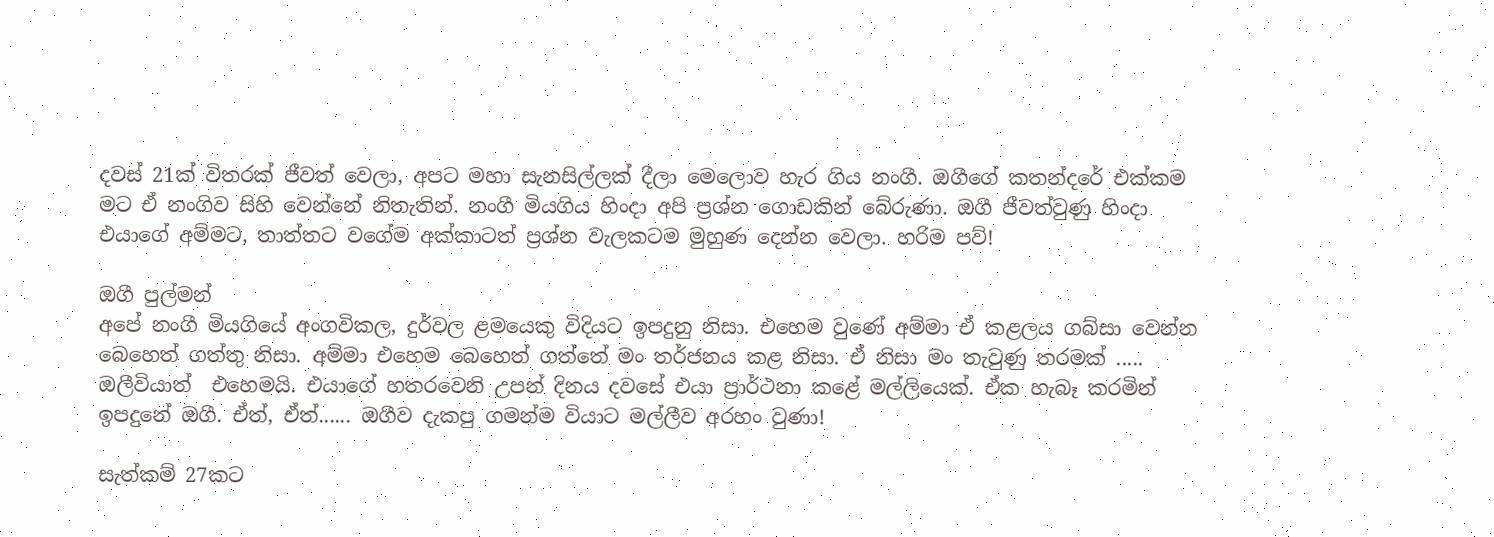දවස් 21ක් විතරක් ජීවත් වෙලා, අපට මහා සැනසිල්ලක් දීලා මෙලොව හැර ගිය නංගී. ඔගීගේ කතන්දරේ එක්කම මට ඒ නංගිව සිහි වෙන්නේ නිතැතින්. නංගී මියගිය හිංදා අපි ප්‍රශ්න ගොඩකින් බේරුණා. ඔගී ජීවත්වුණු හිංදා එයාගේ අම්මට, තාත්තට වගේම අක්කාටත් ප්‍රශ්න වැලකටම මුහුණ දෙන්න වෙලා. හරිම පව්!

ඔගී පුල්මන්
අපේ නංගී මියගියේ අංගවිකල, දුර්වල ළමයෙකු විදියට ඉපදුනු නිසා. එහෙම වුණේ අම්මා ඒ කළලය ගබ්සා වෙන්න බෙහෙත් ගත්තු නිසා. අම්මා එහෙම බෙහෙත් ගත්තේ මං තර්ජනය කළ නිසා. ඒ නිසා මං තැවුණු තරමක් ..... ඔලීවියාත්  එහෙමයි. එයාගේ හතරවෙනි උපන් දිනය දවසේ එයා ප්‍රාර්ථනා කළේ මල්ලියෙක්. ඒක හැබෑ කරමින් ඉපදුනේ ඔගී. ඒත්, ඒත්...... ඔගීව දැකපු ගමන්ම වියාට මල්ලීව අරහං වුණා!

සැත්කම් 27කට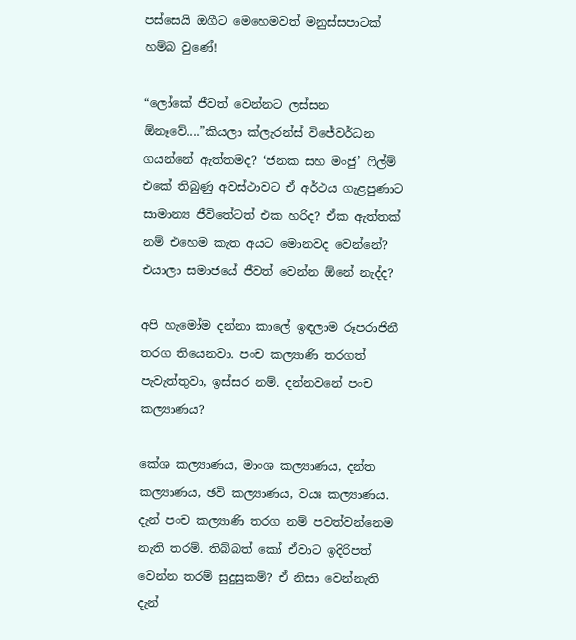පස්සෙයි ඔගීට මෙහෙමවත් මනුස්සපාටක් හම්බ වුණේ!

“ලෝකේ ජීවත් වෙන්නට ලස්සන ඕනෑවේ....”කියලා ක්ලැරන්ස් විජේවර්ධන ගයන්නේ ඇත්තමද? ‘ජනක සහ මංජු’ ෆිල්ම් එකේ තිබුණු අවස්ථාවට ඒ අර්ථය ගැළපුණාට සාමාන්‍ය ජීවිතේටත් එක හරිද? ඒක ඇත්තක් නම් එහෙම කැත අයට මොනවද වෙන්නේ? එයාලා සමාජයේ ජීවත් වෙන්න ඕනේ නැද්ද?

අපි හැමෝම දන්නා කාලේ ඉඳලාම රූපරාජිනී තරග තියෙනවා. පංච කල්‍යාණි තරගත් පැවැත්තුවා, ඉස්සර නම්. දන්නවනේ පංච කල්‍යාණය?

කේශ කල්‍යාණය, මාංශ කල්‍යාණය, දන්ත කල්‍යාණය, ඡවි කල්‍යාණය, වයඃ කල්‍යාණය. දැන් පංච කල්‍යාණි තරග නම් පවත්වන්නෙම නැති තරම්. තිබ්බත් කෝ ඒවාට ඉදිරිපත් වෙන්න තරම් සුදුසුකම්? ඒ නිසා වෙන්නැති දැන්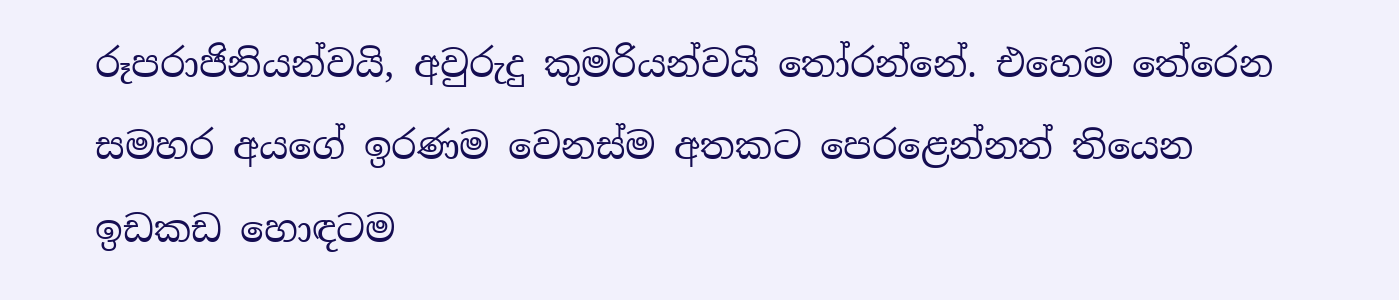රූපරාජිනියන්වයි, අවුරුදු කුමරියන්වයි තෝරන්නේ. එහෙම තේරෙන සමහර අයගේ ඉරණම වෙනස්ම අතකට පෙරළෙන්නත් තියෙන ඉඩකඩ හොඳටම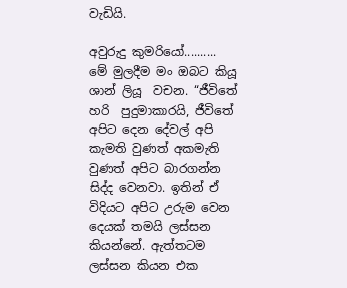වැඩියි.

අවුරුදු කුමරියෝ..........
මේ මුලදීම මං ඔබට කියූ ශාන් ලියූ  වචන. “ජීවිතේ හරි  පුදුමාකාරයි, ජීවිතේ අපිට දෙන දේවල් අපි කැමති වුණත් අකමැති වුණත් අපිට බාරගන්න සිද්ද වෙනවා. ඉතින් ඒ විදියට අපිට උරුම වෙන දෙයක් තමයි ලස්සන කියන්නේ. ඇත්තටම ලස්සන කියන එක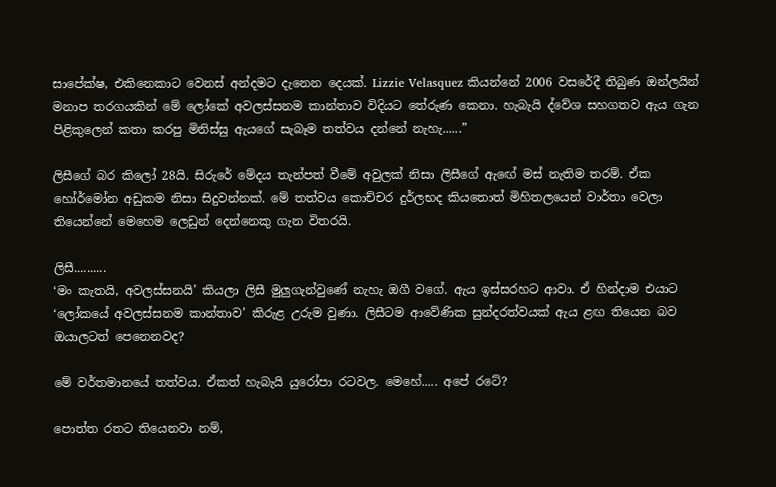සාපේක්ෂ, එකිනෙකාට වෙනස් අන්දමට දැනෙන දෙයක්. Lizzie Velasquez කියන්නේ 2006 වසරේදී තිබුණ ඔන්ලයින් මනාප තරගයකින් මේ ලෝකේ අවලස්සනම කාන්තාව විදියට තේරුණ කෙනා. හැබැයි ද්වේශ සහගතව ඇය ගැන පිළිකුලෙන් කතා කරපු මිනිස්සු ඇයගේ සැබෑම තත්වය දන්නේ නැහැ......”

ලිසීගේ බර කිලෝ 28යි. සිරුරේ මේදය තැන්පත් වීමේ අවුලක් නිසා ලිසීගේ ඇඟේ මස් නැතිම තරම්. ඒක හෝර්මෝන අඩුකම නිසා සිදුවන්නක්. මේ තත්වය කොච්චර දුර්ලභද කියතොත් මිහිතලයෙන් වාර්තා වෙලා තියෙන්නේ මෙහෙම ලෙඩුන් දෙන්නෙකු ගැන විතරයි.

ලිසී..........
‘මං කැතයි, අවලස්සනයි’ කියලා ලිසී මුලුගැන්වුණේ නැහැ ඔගී වගේ. ඇය ඉස්සරහට ආවා. ඒ හින්දාම එයාට ‘ලෝකයේ අවලස්සනම කාන්තාව’ කිරුළ උරුම වුණා. ලිසීටම ආවේණික සුන්දරත්වයක් ඇය ළඟ තියෙන බව ඔයාලටත් පෙනෙනවද?

මේ වර්තමානයේ තත්වය. ඒකත් හැබැයි යුරෝපා රටවල. මෙහේ..... අපේ රටේ?

පොත්ත රතට තියෙනවා නම්,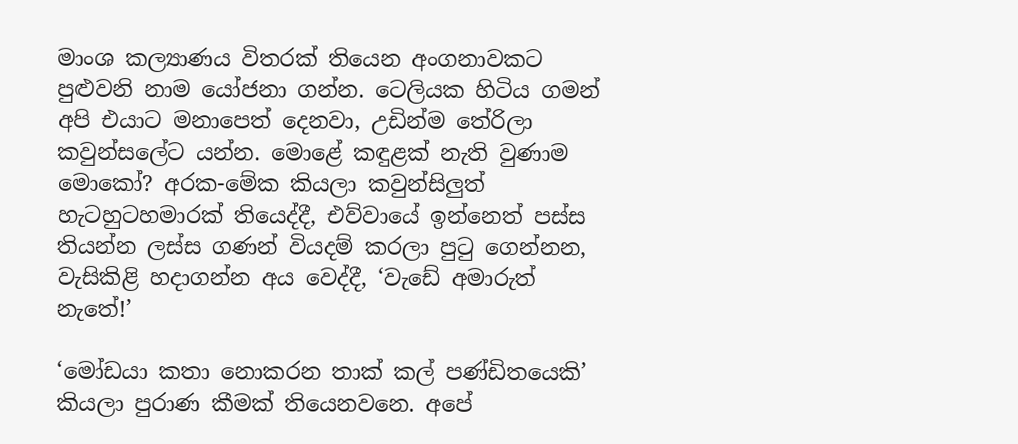මාංශ කල්‍යාණය විතරක් තියෙන අංගනාවකට පුළුවනි නාම යෝජනා ගන්න. ටෙලියක හිටිය ගමන් අපි එයාට මනාපෙත් දෙනවා, උඩින්ම තේරිලා කවුන්සලේට යන්න. මොළේ කඳුළක් නැති වුණාම මොකෝ? අරක-මේක කියලා කවුන්සිලුත් හැටහුටහමාරක් තියෙද්දී, එව්වායේ ඉන්නෙත් පස්ස තියන්න ලස්ස ගණන් වියදම් කරලා පුටු ගෙන්නන, වැසිකිළි හදාගන්න අය වෙද්දී, ‘වැඩේ අමාරුත් නැතේ!’

‘මෝඩයා කතා නොකරන තාක් කල් පණ්ඩිතයෙකි’ කියලා පුරාණ කීමක් තියෙනවනෙ. අපේ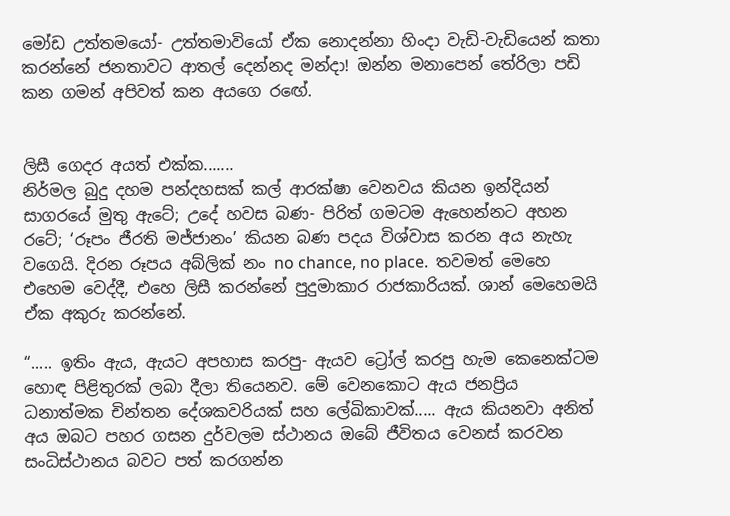මෝඩ උත්තමයෝ- උත්තමාවියෝ ඒක නොදන්නා හිංදා වැඩි-වැඩියෙන් කතා කරන්නේ ජනතාවට ආතල් දෙන්නද මන්දා! ඔන්න මනාපෙන් තේරිලා පඩි කන ගමන් අපිවත් කන අයගෙ රඟේ.


ලිසී ගෙදර අයත් එක්ක.......
නිර්මල බුදු දහම පන්දහසක් කල් ආරක්ෂා වෙනවය කියන ඉන්දියන් සාගරයේ මුතු ඇටේ; උදේ හවස බණ- පිරිත් ගමටම ඇහෙන්නට අහන රටේ; ‘රූපං ජීරති මජ්ජානං’ කියන බණ පදය විශ්වාස කරන අය නැහැ වගෙයි. දිරන රූපය අබ්ලික් නං no chance, no place.  තවමත් මෙහෙ එහෙම වෙද්දී, එහෙ ලිසී කරන්නේ පුදුමාකාර රාජකාරියක්. ශාන් මෙහෙමයි ඒක අකුරු කරන්නේ.

“..... ඉතිං ඇය, ඇයට අපහාස කරපු- ඇයව ට්‍රෝල් කරපු හැම කෙනෙක්ටම හොඳ පිළිතුරක් ලබා දීලා තියෙනව. මේ වෙනකොට ඇය ජනප්‍රිය ධනාත්මක චින්තන දේශකවරියක් සහ ලේඛිකාවක්..... ඇය කියනවා අනිත් අය ඔබට පහර ගසන දුර්වලම ස්ථානය ඔබේ ජීවිතය වෙනස් කරවන සංධිස්ථානය බවට පත් කරගන්න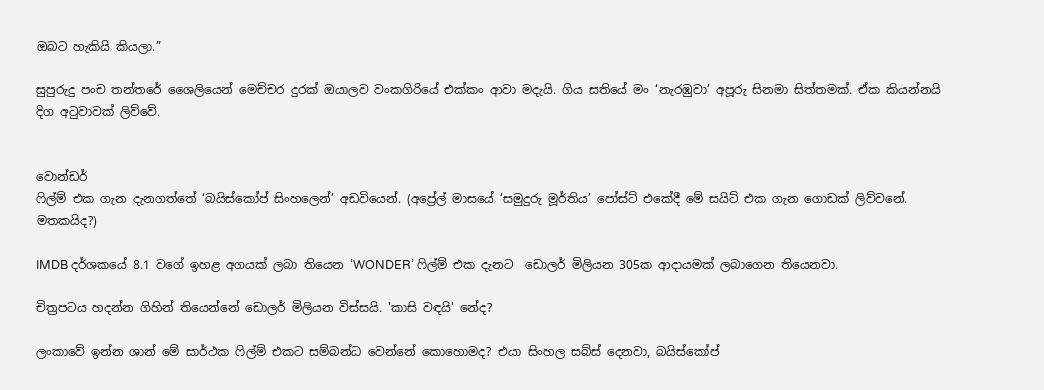ඔබට හැකියි කියලා.”

සුපුරුදු පංච තන්තරේ ශෛලියෙන් මෙච්චර දුරක් ඔයාලව වංකගිරියේ එක්කං ආවා මදැයි. ගිය සතියේ මං ‘නැරඹුවා’ අපූරු සිනමා සිත්තමක්. ඒක කියන්නයි දිග අටුවාවක් ලිව්වේ.


වොන්ඩර්
ෆිල්ම් එක ගැන දැනගත්තේ ‘බයිස්කෝප් සිංහලෙන්’ අඩවියෙන්. (අප්‍රේල් මාසයේ ‘සමුදුරු මූර්තිය’ පෝස්ට් එකේදී මේ සයිට් එක ගැන ගොඩක් ලිව්වනේ. මතකයිද?)

IMDB දර්ශකයේ 8.1 වගේ ඉහළ අගයක් ලබා තියෙන ‘WONDER’ ෆිල්ම් එක දැනට  ඩොලර් මිලියන 305ක ආදායමක් ලබාගෙන තියෙනවා.

චිත්‍රපටය හදන්න ගිහින් තියෙන්නේ ඩොලර් මිලියන විස්සයි. 'කාසි වඳයි' නේද?

ලංකාවේ ඉන්න ශාන් මේ සාර්ථක ෆිල්ම් එකට සම්බන්ධ වෙන්නේ කොහොමද? එයා සිංහල සබ්ස් දෙනවා, බයිස්කෝප්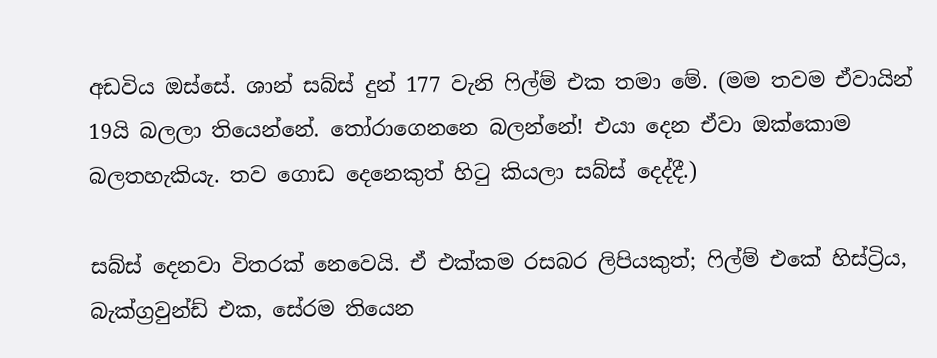අඩවිය ඔස්සේ. ශාන් සබ්ස් දුන් 177 වැනි ෆිල්ම් එක තමා මේ. (මම තවම ඒවායින් 19යි බලලා තියෙන්නේ. තෝරාගෙනනෙ බලන්නේ! එයා දෙන ඒවා ඔක්කොම බලතහැකියැ. තව ගොඩ දෙනෙකුත් හිටු කියලා සබ්ස් දෙද්දී.)

සබ්ස් දෙනවා විතරක් නෙවෙයි. ඒ එක්කම රසබර ලිපියකුත්; ෆිල්ම් එකේ හිස්ට්‍රිය, බැක්ග්‍රවුන්ඩ් එක, සේරම තියෙන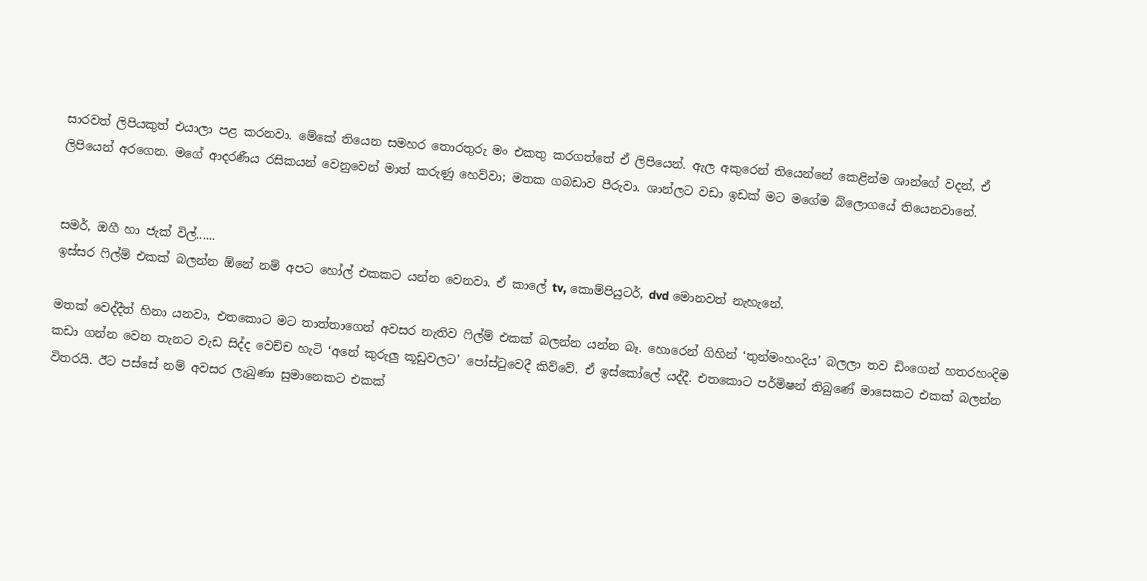සාරවත් ලිපියකුත් එයාලා පළ කරනවා. මේකේ තියෙන සමහර තොරතුරු මං එකතු කරගත්තේ ඒ ලිපියෙන්. ඇල අකුරෙන් තියෙන්නේ කෙළින්ම ශාන්ගේ වදන්, ඒ ලිපියෙන් අරගෙන. මගේ ආදරණීය රසිකයන් වෙනුවෙන් මාත් කරුණු හෙව්වා; මතක ගබඩාව පීරුවා. ශාන්ලට වඩා ඉඩක් මට මගේම බ්ලොගයේ තියෙනවානේ.


සමර්, ඔගී හා ජැක් විල්......
ඉස්සර ෆිල්ම් එකක් බලන්න ඕනේ නම් අපට හෝල් එකකට යන්න වෙනවා. ඒ කාලේ tv, කොම්පියුටර්, dvd මොනවත් නැහැනේ.

මතක් වෙද්දීත් හිනා යනවා, එතකොට මට තාත්තාගෙන් අවසර නැතිව ෆිල්ම් එකක් බලන්න යන්න බෑ. හොරෙන් ගිහින් ‘තුන්මංහංදිය’ බලලා තව ඩිංගෙන් හතරහංදිම කඩා ගන්න වෙන තැනට වැඩ සිද්ද වෙච්ච හැටි ‘අනේ කුරුලු කූඩුවලට’ පෝස්ටුවෙදී කිව්වේ. ඒ ඉස්කෝලේ යද්දී. එතකොට පර්මිෂන් තිබුණේ මාසෙකට එකක් බලන්න විතරයි. ඊට පස්සේ නම් අවසර ලැබුණා සුමානෙකට එකක්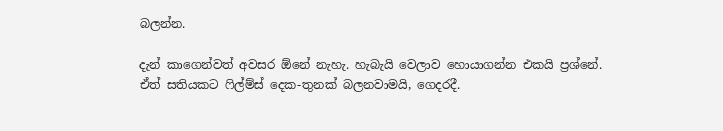බලන්න.

දැන් කාගෙන්වත් අවසර ඕනේ නැහැ. හැබැයි වෙලාව හොයාගන්න එකයි ප්‍රශ්නේ. ඒත් සතියකට ෆිල්ම්ස් දෙක-තුනක් බලනවාමයි, ගෙදරදී.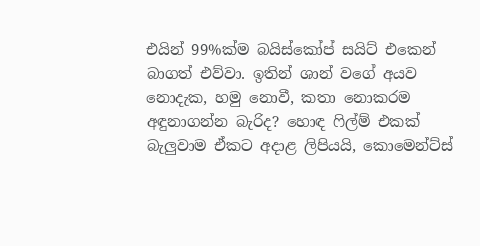එයින් 99%ක්ම බයිස්කෝප් සයිට් එකෙන් බාගත් එව්වා. ඉතින් ශාන් වගේ අයව නොදැක, හමු නොවී, කතා නොකරම අඳුනාගන්න බැරිද? හොඳ ෆිල්ම් එකක් බැලුවාම ඒකට අදාළ ලිපියයි, කොමෙන්ට්ස්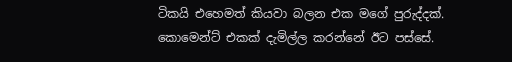ටිකයි එහෙමත් කියවා බලන එක මගේ පුරුද්දක්. කොමෙන්ට් එකක් දැමිල්ල කරන්නේ ඊට පස්සේ.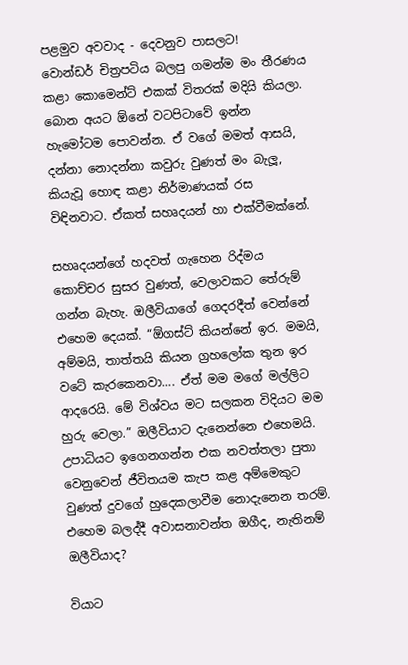පළමුව අවවාද - දෙවනුව පාසලට!
වොන්ඩර් චිත්‍රපටිය බලපු ගමන්ම මං තීරණය කළා කොමෙන්ට් එකක් විතරක් මදියි කියලා. බොන අයට ඕනේ වටපිටාවේ ඉන්න හැමෝටම පොවන්න. ඒ වගේ මමත් ආසයි, දන්නා නොදන්නා කවුරු වුණත් මං බැලූ, කියැවූ හොඳ කළා නිර්මාණයක් රස විඳිනවාට. ඒකත් සහෘදයන් හා එක්වීමක්නේ.

සහෘදයන්ගේ හදවත් ගැහෙන රිද්මය කොච්චර සුසර වුණත්, වෙලාවකට තේරුම් ගන්න බැහැ. ඔලීවියාගේ ගෙදරදීත් වෙන්නේ එහෙම දෙයක්. “ඕගස්ට් කියන්නේ ඉර. මමයි, අම්මයි, තාත්තයි කියන ග්‍රහලෝක තුන ඉර වටේ කැරකෙනවා.... ඒත් මම මගේ මල්ලිට ආදරෙයි. මේ විශ්වය මට සලකන විදියට මම හුරු වෙලා.” ඔලීවියාට දැනෙන්නෙ එහෙමයි. උපාධියට ඉගෙනගන්න එක නවත්තලා පුතා වෙනුවෙන් ජීවිතයම කැප කළ අම්මෙකුට වුණත් දුවගේ හුදෙකලාවීම නොදැනෙන තරම්. එහෙම බලද්දී අවාසනාවන්ත ඔගීද, නැතිනම් ඔලීවියාද?

වියාට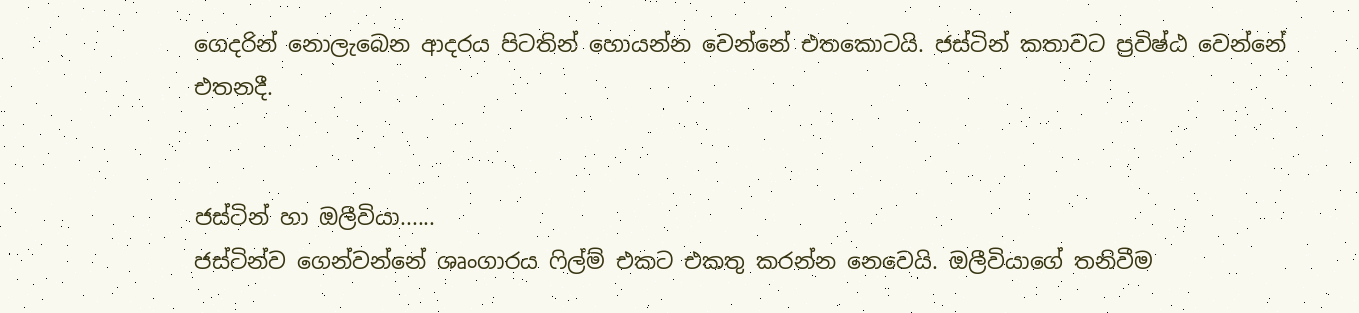ගෙදරින් නොලැබෙන ආදරය පිටතින් හොයන්න වෙන්නේ එතකොටයි. ජස්ටින් කතාවට ප්‍රවිෂ්ඨ වෙන්නේ එතනදී.


ජස්ටින් හා ඔලීවියා......
ජස්ටින්ව ගෙන්වන්නේ ශෘංගාරය ෆිල්ම් එකට එකතු කරන්න නෙවෙයි. ඔලීවියාගේ තනිවීම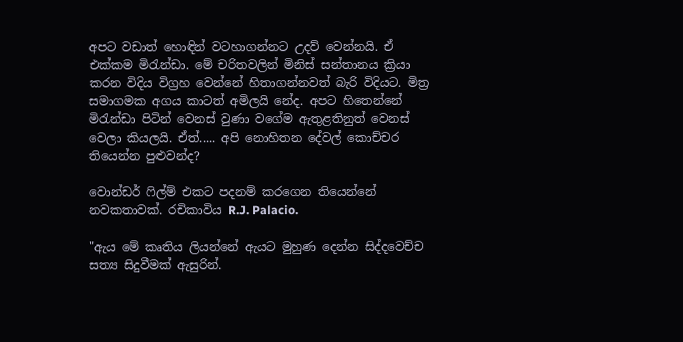අපට වඩාත් හොඳින් වටහාගන්නට උදව් වෙන්නයි. ඒ එක්කම මිරැන්ඩා. මේ චරිතවලින් මිනිස් සන්තානය ක්‍රියා කරන විදිය විග්‍රහ වෙන්නේ හිතාගන්නවත් බැරි විදියට. මිත්‍ර සමාගමක අගය කාටත් අමිලයි නේද. අපට හිතෙන්නේ මිරැන්ඩා පිටින් වෙනස් වුණා වගේම ඇතුළතිනුත් වෙනස් වෙලා කියලයි. ඒත්..... අපි නොහිතන දේවල් කොච්චර තියෙන්න පුළුවන්ද?

වොන්ඩර් ෆිල්ම් එකට පදනම් කරගෙන තියෙන්නේ නවකතාවක්. රචිකාවිය R.J. Palacio.

"ඇය මේ කෘතිය ලියන්නේ ඇයට මුහුණ දෙන්න සිද්දවෙච්ච සත්‍ය සිදුවීමක් ඇසුරින්.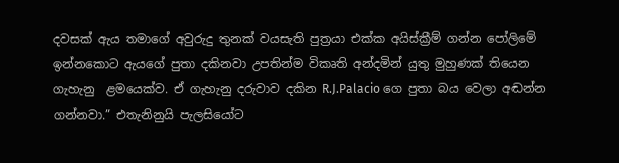දවසක් ඇය තමාගේ අවුරුදු තුනක් වයසැති පුත්‍රයා එක්ක අයිස්ක්‍රීම් ගන්න පෝලිමේ ඉන්නකොට ඇයගේ පුතා දකිනවා උපතින්ම විකෘති අන්දමින් යුතු මුහුණක් තියෙන ගැහැනු  ළමයෙක්ව. ඒ ගැහැනු දරුවාව දකින R.J.Palacio ගෙ පුතා බය වෙලා අඬන්න ගන්නවා.” එතැනිනුයි පැලසියෝට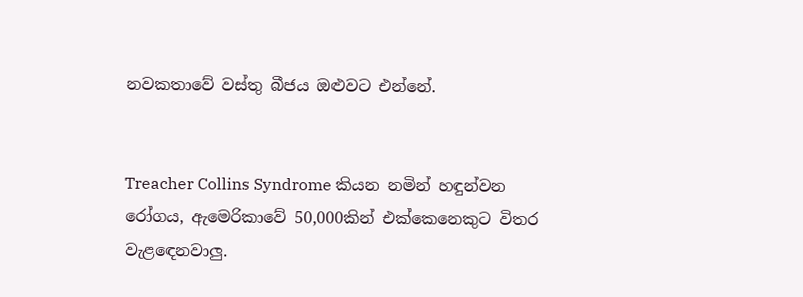නවකතාවේ වස්තු බීජය ඔළුවට එන්නේ.


Treacher Collins Syndrome කියන නමින් හඳුන්වන රෝගය, ඇමෙරිකාවේ 50,000කින් එක්කෙනෙකුට විතර වැළඳෙනවාලු.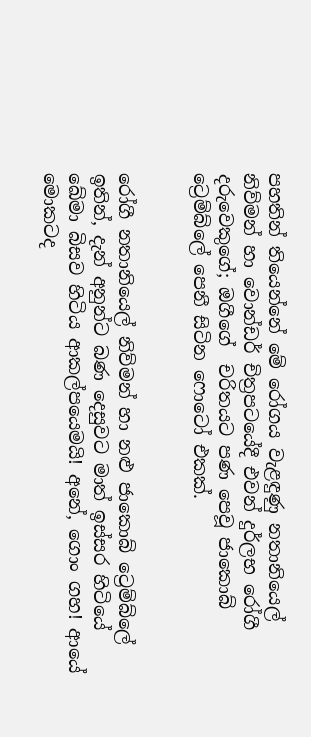පහතින් තියෙන්නේ මේ රෝගය වැළඳුණු නතානියෙල් නිව්මන් හා වොන්ඩර් චිත්‍රපටයේදී එවන් දුර්ලභ රෝගී දරුවෙකුගේ; ඔගීගේ  චරිතයට පණ පෙවූ ජාකොබ් ට්‍රෙම්බ්ලේ පෙනී සිටින ෆොටෝ එකක්.


රෝගී නතානියෙල් නිව්මන් හා නළු ජාකොබ් ට්‍රෙම්බ්ලේ
ඉතින්, දැන් අනුන්ට බණ දෙසුවට මාත් ඉස්සර හිටියේ ඛේමා බිසව හිටිය ආකල්පයෙමයි! අනේ, ගොං ගහ! ආයේ මොකටද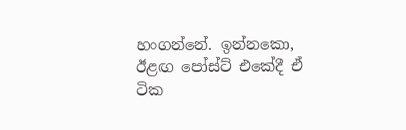හංගන්නේ. ඉන්නකො, ඊළඟ පෝස්ට් එකේදී ඒ ටික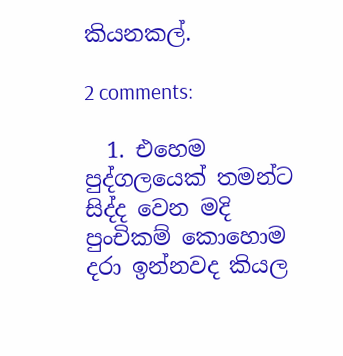කියනකල්.

2 comments:

  1. එහෙම පුද්ගලයෙක් තමන්ට සිද්ද වෙන මදි පුංචිකම් කොහොම දරා ඉන්නවද කියල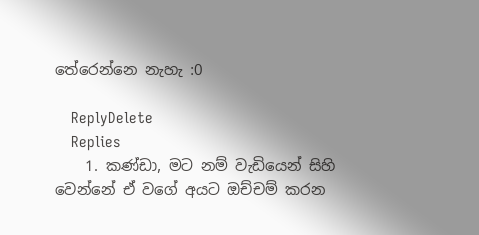තේරෙන්නෙ නැහැ :0

    ReplyDelete
    Replies
    1. කණ්ඩා, මට නම් වැඩියෙන් සිහි වෙන්නේ ඒ වගේ අයට ඔච්චම් කරන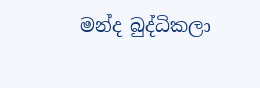මන්ද බුද්ධිකලා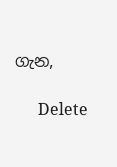ගැන,

      Delete